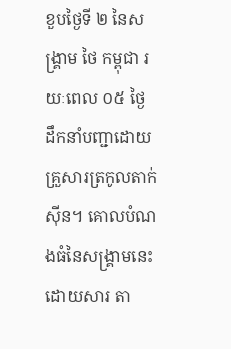ខួបថ្ងៃទី ២ នៃសង្រ្គាម ថៃ កម្ពុជា រយៈពេល ០៥ ថ្ងៃ ដឹកនាំបញ្ជាដោយ គ្រួសារត្រកូលតាក់ ស៊ីន។ គោលបំណងធំនៃសង្រ្គាមនេះ ដោយសារ តា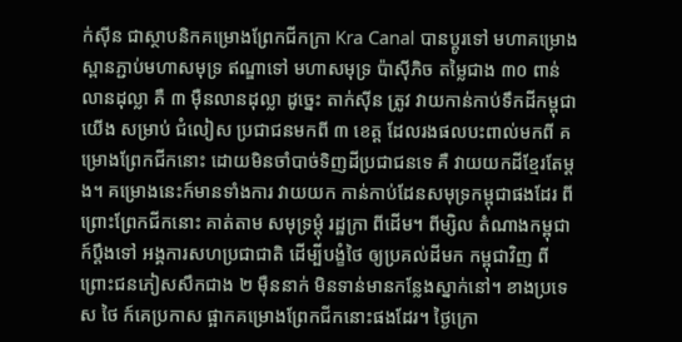ក់ស៊ីន ជាស្ថាបនិកគម្រោងព្រែកជីកក្រា Kra Canal បានប្តូរទៅ មហាគម្រោងស្ពានភ្ជាប់មហាសមុទ្រ ឥណ្ឌាទៅ មហាសមុទ្រ ប៉ាស៊ីភិច តម្លៃជាង ៣០ ពាន់លានដុល្លា គឺ ៣ ម៉ឺនលានដុល្លា ដូច្នេះ តាក់ស៊ីន ត្រូវ វាយកាន់កាប់ទឹកដីកម្ពុជាយើង សម្រាប់ ជំលៀស ប្រជាជនមកពី ៣ ខេត្ត ដែលរងផលបះពាល់មកពី គម្រោងព្រែកជីកនោះ ដោយមិនចាំបាច់ទិញដីប្រជាជនទេ គឺ វាយយកដីខ្មែរតែម្តង។ គម្រោងនេះក៍មានទាំងការ វាយយក កាន់កាប់ដែនសមុទ្រកម្ពុជាផងដែរ ពីព្រោះព្រែកជីកនោះ គាត់តាម សមុទ្រម្តុំ រដ្ឋក្រា ពីដើម។ ពីម្សិល តំណាងកម្ពុជា ក៍ប្តឹងទៅ អង្គការសហប្រជាជាតិ ដើម្បីបង្ខំថៃ ឲ្យប្រគល់ដីមក កម្ពុជាវិញ ពីព្រោះជនភៀសសឹកជាង ២ ម៉ឺននាក់ មិនទាន់មានកន្លែងស្នាក់នៅ។ ខាងប្រទេស ថៃ ក៍គេប្រកាស ផ្អាកគម្រោងព្រែកជីកនោះផងដែរ។ ថ្ងៃក្រោ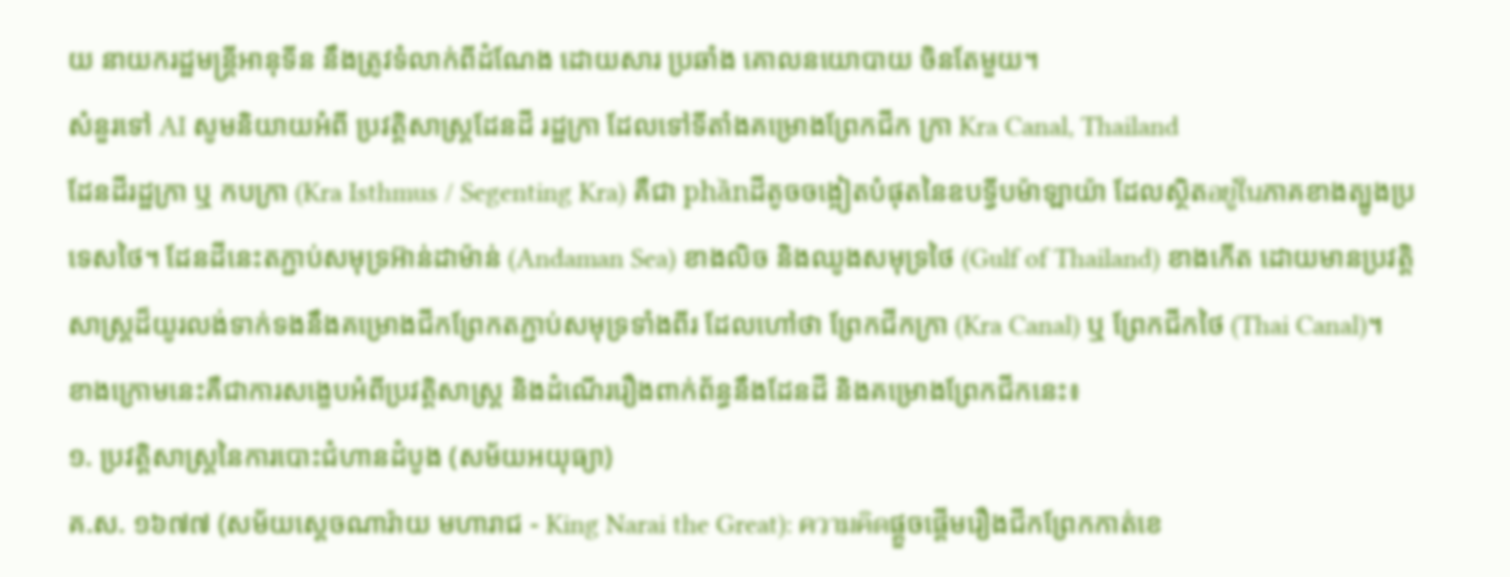យ នាយករដ្ឋមន្រ្តីអានុទីន នឹងត្រូវទំលាក់ពីដំណែង ដោយសារ ប្រឆាំង គោលនយោបាយ ចិនតែមួយ។
សំនួរទៅ AI សូមនិយាយអំពី ប្រវត្តិសាស្រ្តដែនដី រដ្ឋក្រា ដែលទៅទីតាំងគម្រោងព្រែកជីក ក្រា Kra Canal, Thailand
ដែនដីរដ្ឋក្រា ឬ កបក្រា (Kra Isthmus / Segenting Kra) គឺជា phầnដីតូចចង្អៀតបំផុតនៃឧបទ្វីបម៉ាឡាយ៉ា ដែលស្ថិតอยู่ในភាគខាងត្បូងប្រទេសថៃ។ ដែនដីនេះតភ្ជាប់សមុទ្រអ៊ាន់ដាម៉ាន់ (Andaman Sea) ខាងលិច និងឈូងសមុទ្រថៃ (Gulf of Thailand) ខាងកើត ដោយមានប្រវត្តិសាស្រ្តដ៏យូរលង់ទាក់ទងនឹងគម្រោងជីកព្រែកតភ្ជាប់សមុទ្រទាំងពីរ ដែលហៅថា ព្រែកជីកក្រា (Kra Canal) ឬ ព្រែកជីកថៃ (Thai Canal)។
ខាងក្រោមនេះគឺជាការសង្ខេបអំពីប្រវត្តិសាស្រ្ត និងដំណើររឿងពាក់ព័ន្ធនឹងដែនដី និងគម្រោងព្រែកជីកនេះ៖
១. ប្រវត្តិសាស្រ្តនៃការបោះជំហានដំបូង (សម័យអយុធ្យា)
គ.ស. ១៦៧៧ (សម័យស្តេចណារ៉ាយ មហារាជ - King Narai the Great): ความคิดផ្តួចផ្តើមរឿងជីកព្រែកកាត់ខេ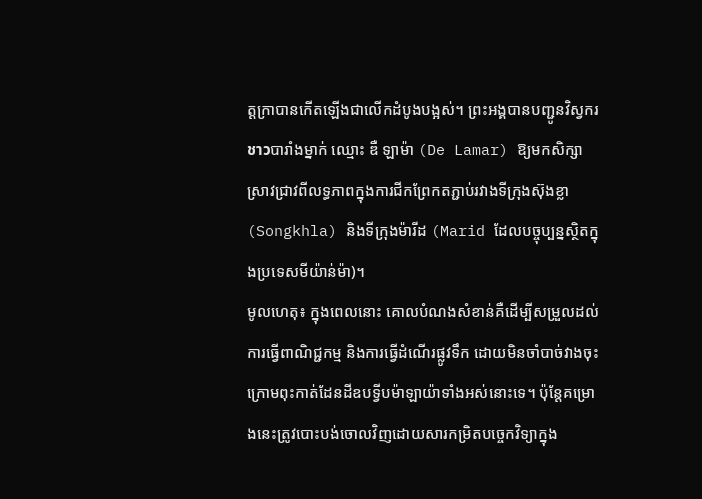ត្តក្រាបានកើតឡើងជាលើកដំបូងបង្អស់។ ព្រះអង្គបានបញ្ជូនវិស្វករชาวបារាំងម្នាក់ ឈ្មោះ ឌឺ ឡាម៉ា (De Lamar) ឱ្យមកសិក្សាស្រាវជ្រាវពីលទ្ធភាពក្នុងការជីកព្រែកតភ្ជាប់រវាងទីក្រុងស៊ុងខ្លា (Songkhla) និងទីក្រុងម៉ារីដ (Marid ដែលបច្ចុប្បន្នស្ថិតក្នុងប្រទេសមីយ៉ាន់ម៉ា)។
មូលហេតុ៖ ក្នុងពេលនោះ គោលបំណងសំខាន់គឺដើម្បីសម្រួលដល់ការធ្វើពាណិជ្ជកម្ម និងការធ្វើដំណើរផ្លូវទឹក ដោយមិនចាំបាច់វាងចុះក្រោមពុះកាត់ដែនដីឧបទ្វីបម៉ាឡាយ៉ាទាំងអស់នោះទេ។ ប៉ុន្តែគម្រោងនេះត្រូវបោះបង់ចោលវិញដោយសារកម្រិតបច្ចេកវិទ្យាក្នុង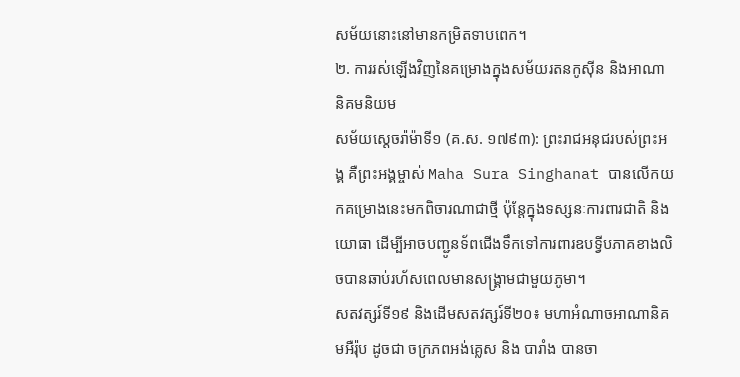សម័យនោះនៅមានកម្រិតទាបពេក។
២. ការរស់ឡើងវិញនៃគម្រោងក្នុងសម័យរតនកូស៊ីន និងអាណានិគមនិយម
សម័យស្តេចរ៉ាម៉ាទី១ (គ.ស. ១៧៩៣): ព្រះរាជអនុជរបស់ព្រះអង្គ គឺព្រះអង្គម្ចាស់ Maha Sura Singhanat បានលើកយកគម្រោងនេះមកពិចារណាជាថ្មី ប៉ុន្តែក្នុងទស្សនៈការពារជាតិ និងយោធា ដើម្បីអាចបញ្ជូនទ័ពជើងទឹកទៅការពារឧបទ្វីបភាគខាងលិចបានឆាប់រហ័សពេលមានសង្គ្រាមជាមួយភូមា។
សតវត្សរ៍ទី១៩ និងដើមសតវត្សរ៍ទី២០៖ មហាអំណាចអាណានិគមអឺរ៉ុប ដូចជា ចក្រភពអង់គ្លេស និង បារាំង បានចា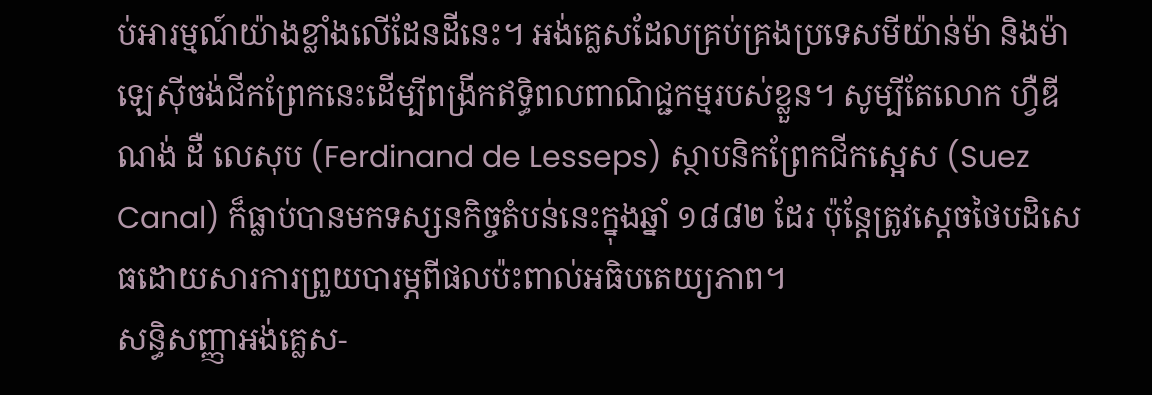ប់អារម្មណ៍យ៉ាងខ្លាំងលើដែនដីនេះ។ អង់គ្លេសដែលគ្រប់គ្រងប្រទេសមីយ៉ាន់ម៉ា និងម៉ាឡេស៊ីចង់ជីកព្រែកនេះដើម្បីពង្រីកឥទ្ធិពលពាណិជ្ជកម្មរបស់ខ្លួន។ សូម្បីតែលោក ហ្វឺឌីណង់ ដឺ លេសុប (Ferdinand de Lesseps) ស្ថាបនិកព្រែកជីកស្អេស (Suez Canal) ក៏ធ្លាប់បានមកទស្សនកិច្ចតំបន់នេះក្នុងឆ្នាំ ១៨៨២ ដែរ ប៉ុន្តែត្រូវស្តេចថៃបដិសេធដោយសារការព្រួយបារម្ភពីផលប៉ះពាល់អធិបតេយ្យភាព។
សន្ធិសញ្ញាអង់គ្លេស-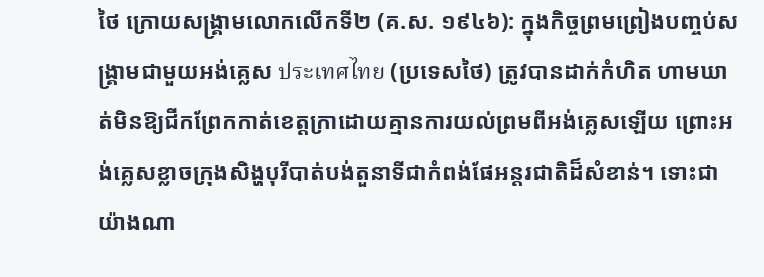ថៃ ក្រោយសង្គ្រាមលោកលើកទី២ (គ.ស. ១៩៤៦): ក្នុងកិច្ចព្រមព្រៀងបញ្ចប់សង្គ្រាមជាមួយអង់គ្លេស ประเทศไทย (ប្រទេសថៃ) ត្រូវបានដាក់កំហិត ហាមឃាត់មិនឱ្យជីកព្រែកកាត់ខេត្តក្រាដោយគ្មានការយល់ព្រមពីអង់គ្លេសឡើយ ព្រោះអង់គ្លេសខ្លាចក្រុងសិង្ហបុរីបាត់បង់តួនាទីជាកំពង់ផែអន្តរជាតិដ៏សំខាន់។ ទោះជាយ៉ាងណា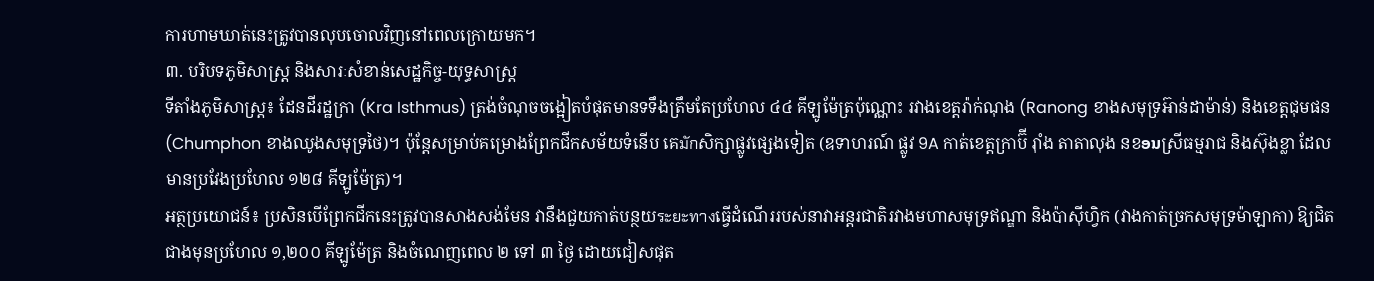ការហាមឃាត់នេះត្រូវបានលុបចោលវិញនៅពេលក្រោយមក។
៣. បរិបទភូមិសាស្រ្ត និងសារៈសំខាន់សេដ្ឋកិច្ច-យុទ្ធសាស្រ្ត
ទីតាំងភូមិសាស្រ្ត៖ ដែនដីរដ្ឋក្រា (Kra Isthmus) ត្រង់ចំណុចចង្អៀតបំផុតមានទទឹងត្រឹមតែប្រហែល ៤៤ គីឡូម៉ែត្រប៉ុណ្ណោះ រវាងខេត្តរ៉ាក់ណុង (Ranong ខាងសមុទ្រអ៊ាន់ដាម៉ាន់) និងខេត្តជុមផន (Chumphon ខាងឈូងសមុទ្រថៃ)។ ប៉ុន្តែសម្រាប់គម្រោងព្រែកជីកសម័យទំនើប គេมักសិក្សាផ្លូវផ្សេងទៀត (ឧទាហរណ៍ ផ្លូវ 9A កាត់ខេត្តក្រាប៊ី រ៉ាំង តាតាលុង នខອນស្រីធម្មរាជ និងស៊ុងខ្លា ដែលមានប្រវែងប្រហែល ១២៨ គីឡូម៉ែត្រ)។
អត្ថប្រយោជន៍៖ ប្រសិនបើព្រែកជីកនេះត្រូវបានសាងសង់មែន វានឹងជួយកាត់បន្ថយระยะทางធ្វើដំណើររបស់នាវាអន្តរជាតិរវាងមហាសមុទ្រឥណ្ឌា និងប៉ាស៊ីហ្វិក (វាងកាត់ច្រកសមុទ្រម៉ាឡាកា) ឱ្យជិតជាងមុនប្រហែល ១,២០០ គីឡូម៉ែត្រ និងចំណេញពេល ២ ទៅ ៣ ថ្ងៃ ដោយជៀសផុត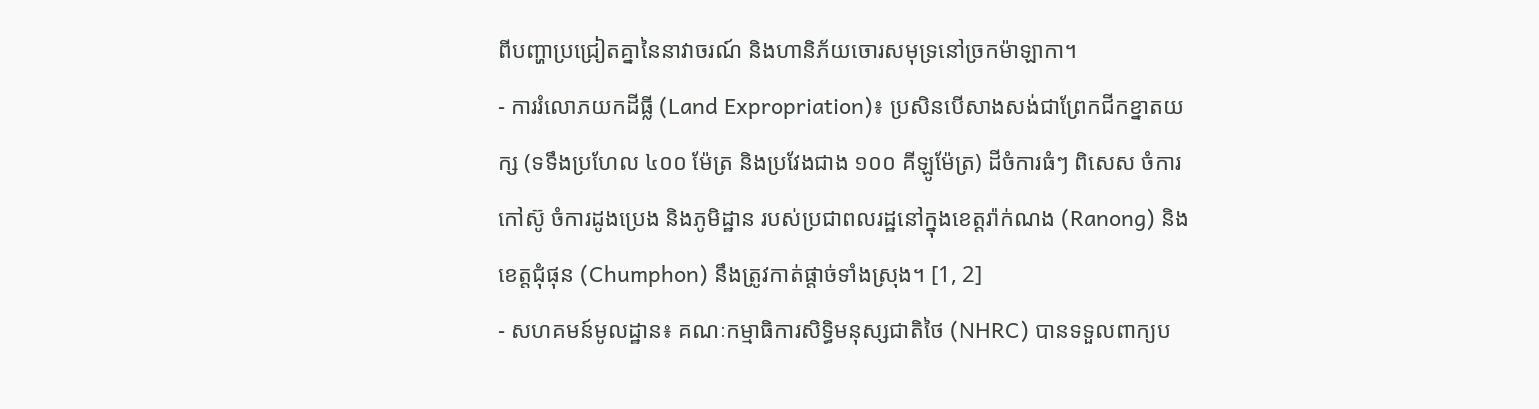ពីបញ្ហាប្រជ្រៀតគ្នានៃនាវាចរណ៍ និងហានិភ័យចោរសមុទ្រនៅច្រកម៉ាឡាកា។
- ការរំលោភយកដីធ្លី (Land Expropriation)៖ ប្រសិនបើសាងសង់ជាព្រែកជីកខ្នាតយក្ស (ទទឹងប្រហែល ៤០០ ម៉ែត្រ និងប្រវែងជាង ១០០ គីឡូម៉ែត្រ) ដីចំការធំៗ ពិសេស ចំការកៅស៊ូ ចំការដូងប្រេង និងភូមិដ្ឋាន របស់ប្រជាពលរដ្ឋនៅក្នុងខេត្តរ៉ាក់ណង (Ranong) និងខេត្តជុំផុន (Chumphon) នឹងត្រូវកាត់ផ្តាច់ទាំងស្រុង។ [1, 2]
- សហគមន៍មូលដ្ឋាន៖ គណៈកម្មាធិការសិទ្ធិមនុស្សជាតិថៃ (NHRC) បានទទួលពាក្យប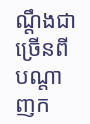ណ្តឹងជាច្រើនពីបណ្តាញក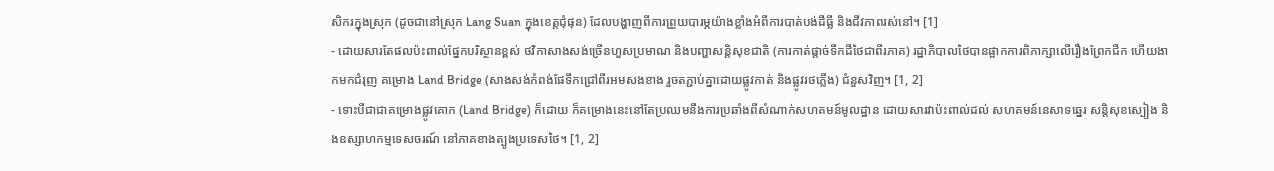សិករក្នុងស្រុក (ដូចជានៅស្រុក Lang Suan ក្នុងខេត្តជុំផុន) ដែលបង្ហាញពីការព្រួយបារម្ភយ៉ាងខ្លាំងអំពីការបាត់បង់ដីធ្លី និងជីវភាពរស់នៅ។ [1]
- ដោយសារតែផលប៉ះពាល់ផ្នែកបរិស្ថានខ្ពស់ ថវិកាសាងសង់ច្រើនហួសប្រមាណ និងបញ្ហាសន្តិសុខជាតិ (ការកាត់ផ្តាច់ទឹកដីថៃជាពីរភាគ) រដ្ឋាភិបាលថៃបានផ្អាកការពិភាក្សាលើរឿងព្រែកជីក ហើយងាកមកជំរុញ គម្រោង Land Bridge (សាងសង់កំពង់ផែទឹកជ្រៅពីរអមសងខាង រួចតភ្ជាប់គ្នាដោយផ្លូវកាត់ និងផ្លូវរថភ្លើង) ជំនួសវិញ។ [1, 2]
- ទោះបីជាជាគម្រោងផ្លូវគោក (Land Bridge) ក៏ដោយ ក៏គម្រោងនេះនៅតែប្រឈមនឹងការប្រឆាំងពីសំណាក់សហគមន៍មូលដ្ឋាន ដោយសារវាប៉ះពាល់ដល់ សហគមន៍នេសាទឆ្នេរ សន្តិសុខស្បៀង និងឧស្សាហកម្មទេសចរណ៍ នៅភាគខាងត្បូងប្រទេសថៃ។ [1, 2]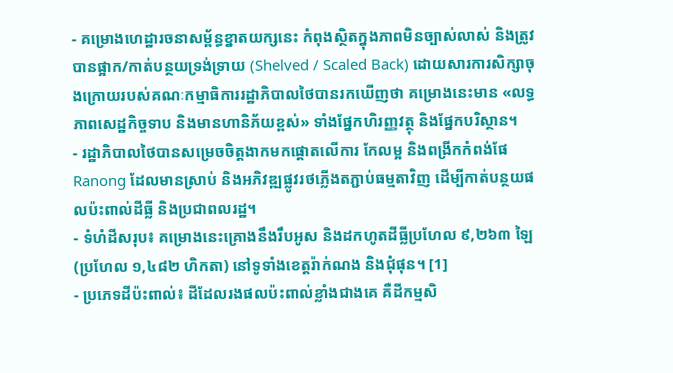- គម្រោងហេដ្ឋារចនាសម្ព័ន្ធខ្នាតយក្សនេះ កំពុងស្ថិតក្នុងភាពមិនច្បាស់លាស់ និងត្រូវបានផ្អាក/កាត់បន្ថយទ្រង់ទ្រាយ (Shelved / Scaled Back) ដោយសារការសិក្សាចុងក្រោយរបស់គណៈកម្មាធិការរដ្ឋាភិបាលថៃបានរកឃើញថា គម្រោងនេះមាន «លទ្ធភាពសេដ្ឋកិច្ចទាប និងមានហានិភ័យខ្ពស់» ទាំងផ្នែកហិរញ្ញវត្ថុ និងផ្នែកបរិស្ថាន។
- រដ្ឋាភិបាលថៃបានសម្រេចចិត្តងាកមកផ្តោតលើការ កែលម្អ និងពង្រីកកំពង់ផែ Ranong ដែលមានស្រាប់ និងអភិវឌ្ឍផ្លូវរថភ្លើងតភ្ជាប់ធម្មតាវិញ ដើម្បីកាត់បន្ថយផលប៉ះពាល់ដីធ្លី និងប្រជាពលរដ្ឋ។
- ទំហំដីសរុប៖ គម្រោងនេះគ្រោងនឹងរឹបអូស និងដកហូតដីធ្លីប្រហែល ៩,២៦៣ ឡៃ (ប្រហែល ១,៤៨២ ហិកតា) នៅទូទាំងខេត្តរ៉ាក់ណង និងជុំផុន។ [1]
- ប្រភេទដីប៉ះពាល់៖ ដីដែលរងផលប៉ះពាល់ខ្លាំងជាងគេ គឺដីកម្មសិ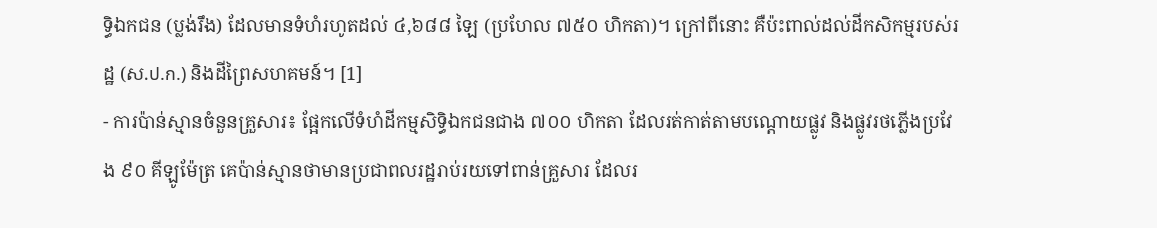ទ្ធិឯកជន (ប្លង់រឹង) ដែលមានទំហំរហូតដល់ ៤,៦៨៨ ឡៃ (ប្រហែល ៧៥០ ហិកតា)។ ក្រៅពីនោះ គឺប៉ះពាល់ដល់ដីកសិកម្មរបស់រដ្ឋ (ស.ป.ก.) និងដីព្រៃសហគមន៍។ [1]
- ការប៉ាន់ស្មានចំនួនគ្រួសារ៖ ផ្អែកលើទំហំដីកម្មសិទ្ធិឯកជនជាង ៧០០ ហិកតា ដែលរត់កាត់តាមបណ្តោយផ្លូវ និងផ្លូវរថភ្លើងប្រវែង ៩០ គីឡូម៉ែត្រ គេប៉ាន់ស្មានថាមានប្រជាពលរដ្ឋរាប់រយទៅពាន់គ្រួសារ ដែលរ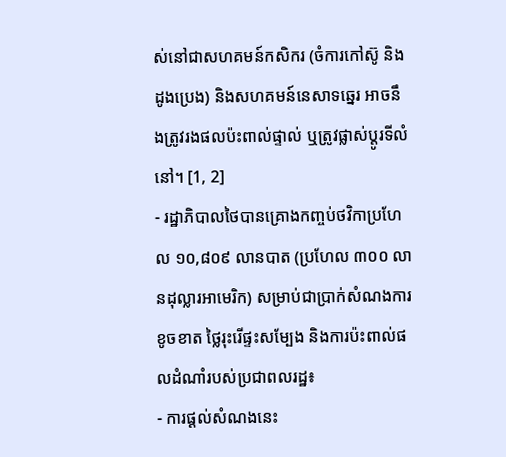ស់នៅជាសហគមន៍កសិករ (ចំការកៅស៊ូ និងដូងប្រេង) និងសហគមន៍នេសាទឆ្នេរ អាចនឹងត្រូវរងផលប៉ះពាល់ផ្ទាល់ ឬត្រូវផ្លាស់ប្តូរទីលំនៅ។ [1, 2]
- រដ្ឋាភិបាលថៃបានគ្រោងកញ្ចប់ថវិកាប្រហែល ១០,៨០៩ លានបាត (ប្រហែល ៣០០ លានដុល្លារអាមេរិក) សម្រាប់ជាប្រាក់សំណងការខូចខាត ថ្លៃរុះរើផ្ទះសម្បែង និងការប៉ះពាល់ផលដំណាំរបស់ប្រជាពលរដ្ឋ៖
- ការផ្តល់សំណងនេះ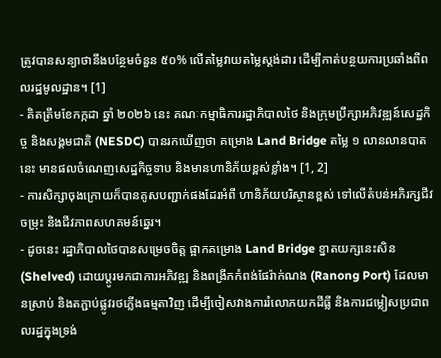ត្រូវបានសន្យាថានឹងបន្ថែមចំនួន ៥០% លើតម្លៃវាយតម្លៃស្តង់ដារ ដើម្បីកាត់បន្ថយការប្រឆាំងពីពលរដ្ឋមូលដ្ឋាន។ [1]
- គិតត្រឹមខែកក្កដា ឆ្នាំ ២០២៦ នេះ គណៈកម្មាធិការរដ្ឋាភិបាលថៃ និងក្រុមប្រឹក្សាអភិវឌ្ឍន៍សេដ្ឋកិច្ច និងសង្គមជាតិ (NESDC) បានរកឃើញថា គម្រោង Land Bridge តម្លៃ ១ លានលានបាតនេះ មានផលចំណេញសេដ្ឋកិច្ចទាប និងមានហានិភ័យខ្ពស់ខ្លាំង។ [1, 2]
- ការសិក្សាចុងក្រោយក៏បានគូសបញ្ជាក់ផងដែរអំពី ហានិភ័យបរិស្ថានខ្ពស់ ទៅលើតំបន់អភិរក្សជីវចម្រុះ និងជីវភាពសហគមន៍ឆ្នេរ។
- ដូចនេះ រដ្ឋាភិបាលថៃបានសម្រេចចិត្ត ផ្អាកគម្រោង Land Bridge ខ្នាតយក្សនេះសិន (Shelved) ដោយប្តូរមកជាការអភិវឌ្ឍ និងពង្រីកកំពង់ផែរ៉ាក់ណង (Ranong Port) ដែលមានស្រាប់ និងតភ្ជាប់ផ្លូវរថភ្លើងធម្មតាវិញ ដើម្បីចៀសវាងការរំលោភយកដីធ្លី និងការជម្លៀសប្រជាពលរដ្ឋក្នុងទ្រង់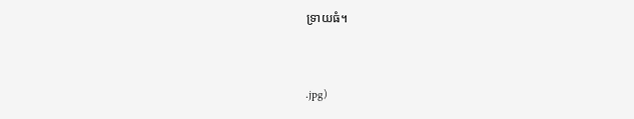ទ្រាយធំ។


.jpg)